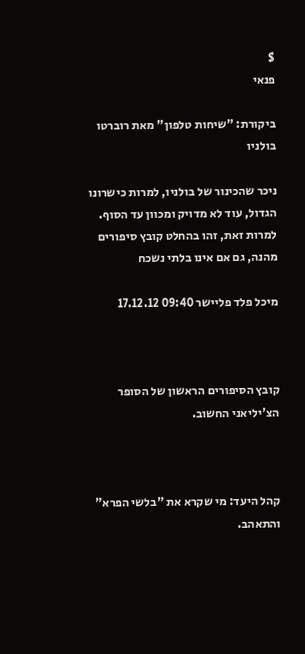$
פנאי

ביקורת: "שיחות טלפון" מאת רוברטו בולניו

ניכר שהכינור של בולניו, למרות כישרונו הגדול, עוד לא מדויק ומכוון עד הסוף. למרות זאת, זהו בהחלט קובץ סיפורים מהנה, גם אם אינו בלתי נשכח

מיכל פלד פליישר 09:40 17.12.12



קובץ הסיפורים הראשון של הסופר הצ'יליאני החשוב.



קהל היעד: מי שקרא את "בלשי הפרא" והתאהב.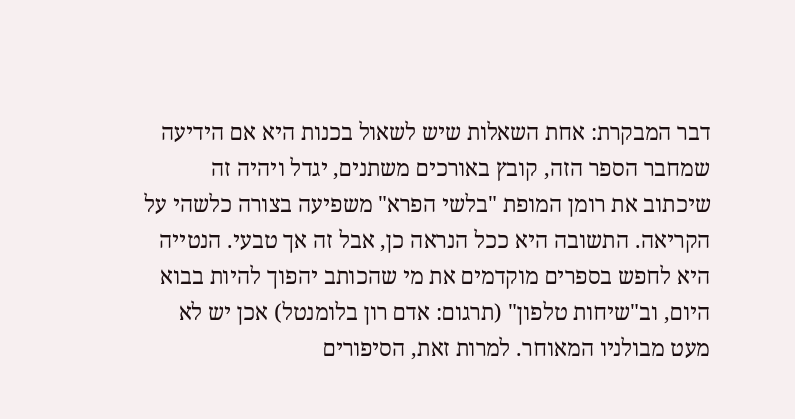דבר המבקרת: אחת השאלות שיש לשאול בכנות היא אם הידיעה שמחבר הספר הזה, קובץ באורכים משתנים, יגדל ויהיה זה שיכתוב את רומן המופת "בלשי הפרא" משפיעה בצורה כלשהי על הקריאה. התשובה היא ככל הנראה כן, אבל זה אך טבעי. הנטייה היא לחפש בספרים מוקדמים את מי שהכותב יהפוך להיות בבוא היום, וב"שיחות טלפון" (תרגום: אדם רון בלומנטל) אכן יש לא מעט מבולניו המאוחר. למרות זאת, הסיפורים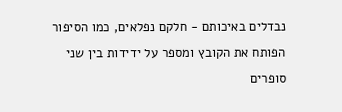נבדלים באיכותם - חלקם נפלאים, כמו הסיפור הפותח את הקובץ ומספר על ידידות בין שני סופרים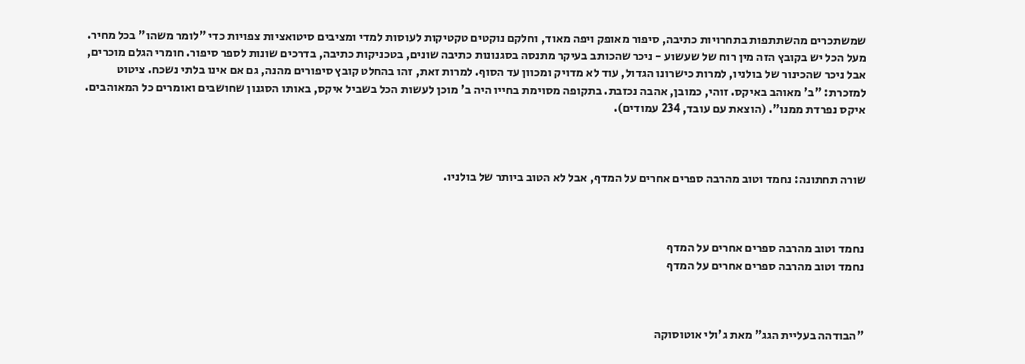שמשתכרים מהשתתפות בתחרויות כתיבה, סיפור מאופק ויפה מאוד, וחלקם נוקטים טקטיקות לעוסות למדי ומציבים סיטואציות צפויות כדי "לומר משהו" בכל מחיר. מעל הכל יש בקובץ הזה מין רוח של שעשוע - ניכר שהכותב בעיקר מתנסה בסגנונות כתיבה שונים, בטכניקות כתיבה, בדרכים שונות לספר סיפור. חומרי הגלם מוכרים, אבל ניכר שהכינור של בולניו, למרות כישרונו הגדול, עוד לא מדויק ומכוון עד הסוף. למרות זאת, זהו בהחלט קובץ סיפורים מהנה, גם אם אינו בלתי נשכח. ציטוט למזכרת: "ב' מאוהב באיקס. זוהי, כמובן, אהבה נכזבת. בתקופה מסוימת בחייו היה ב' מוכן לעשות הכל בשביל איקס, באותו הסגנון שחושבים ואומרים כל המאוהבים. איקס נפרדת ממנו". (הוצאת עם עובד, 234 עמודים).



שורה תחתונה: נחמד וטוב מהרבה ספרים אחרים על המדף, אבל לא הטוב ביותר של בולניו.



נחמד וטוב מהרבה ספרים אחרים על המדף
נחמד וטוב מהרבה ספרים אחרים על המדף



"הבודהה בעליית הגג" מאת ג'ולי אוטוסוקה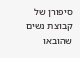סיפורן של קבוצת נשים שהובאו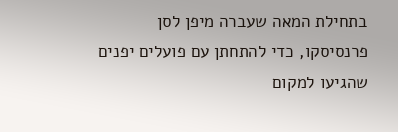בתחילת המאה שעברה מיפן לסן פרנסיסקו, כדי להתחתן עם פועלים יפנים שהגיעו למקום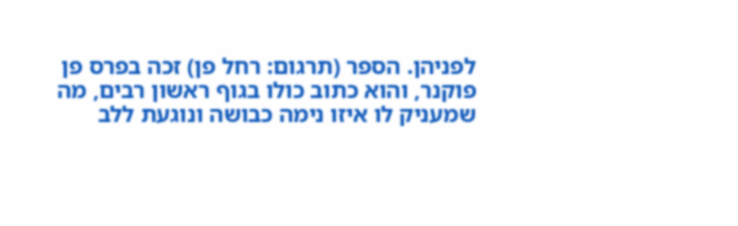לפניהן. הספר (תרגום: רחל פן) זכה בפרס פן פוקנר, והוא כתוב כולו בגוף ראשון רבים, מה שמעניק לו איזו נימה כבושה ונוגעת ללב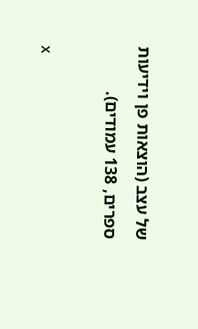של עצב (הוצאות פן וידיעות ספרים, 138 עמודים).

x